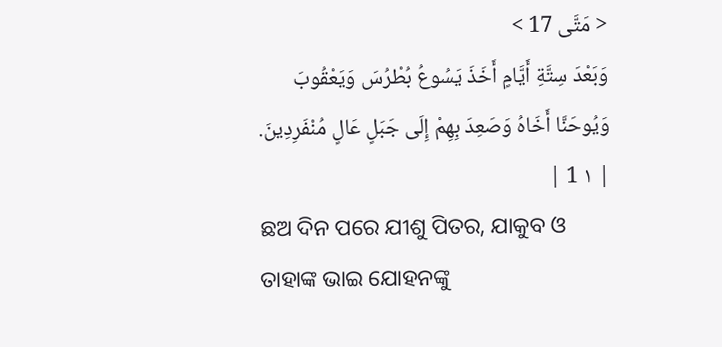< مَتَّى 17 >
وَبَعْدَ سِتَّةِ أَيَّامٍ أَخَذَ يَسُوعُ بُطْرُسَ وَيَعْقُوبَ وَيُوحَنَّا أَخَاهُ وَصَعِدَ بِهِمْ إِلَى جَبَلٍ عَالٍ مُنْفَرِدِينَ. | ١ 1 |
ଛଅ ଦିନ ପରେ ଯୀଶୁ ପିତର, ଯାକୁବ ଓ ତାହାଙ୍କ ଭାଇ ଯୋହନଙ୍କୁ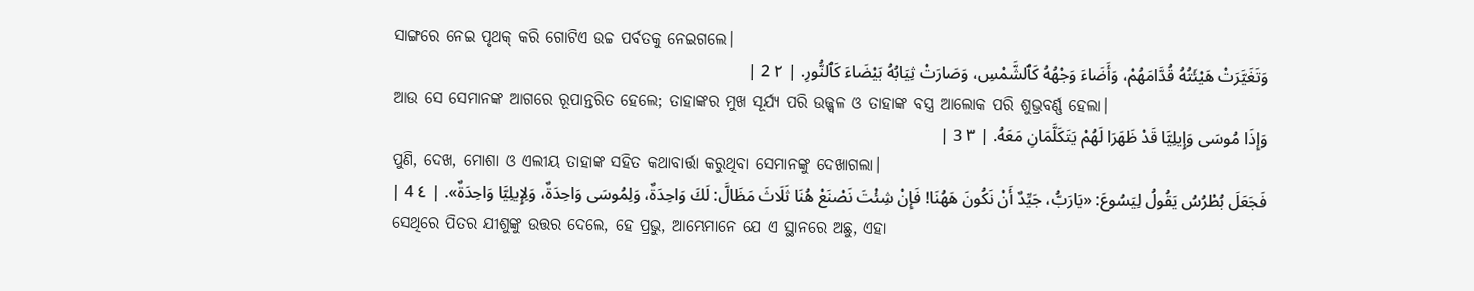ସାଙ୍ଗରେ ନେଇ ପୃଥକ୍ କରି ଗୋଟିଏ ଉଚ୍ଚ ପର୍ବତକୁ ନେଇଗଲେ।
وَتَغَيَّرَتْ هَيْئَتُهُ قُدَّامَهُمْ، وَأَضَاءَ وَجْهُهُ كَٱلشَّمْسِ، وَصَارَتْ ثِيَابُهُ بَيْضَاءَ كَٱلنُّورِ. | ٢ 2 |
ଆଉ ସେ ସେମାନଙ୍କ ଆଗରେ ରୂପାନ୍ତରିତ ହେଲେ; ତାହାଙ୍କର ମୁଖ ସୂର୍ଯ୍ୟ ପରି ଉଜ୍ଜ୍ୱଳ ଓ ତାହାଙ୍କ ବସ୍ତ୍ର ଆଲୋକ ପରି ଶୁଭ୍ରବର୍ଣ୍ଣ ହେଲା।
وَإِذَا مُوسَى وَإِيلِيَّا قَدْ ظَهَرَا لَهُمْ يَتَكَلَّمَانِ مَعَهُ. | ٣ 3 |
ପୁଣି, ଦେଖ, ମୋଶା ଓ ଏଲୀୟ ତାହାଙ୍କ ସହିତ କଥାବାର୍ତ୍ତା କରୁଥିବା ସେମାନଙ୍କୁ ଦେଖାଗଲା।
فَجَعَلَ بُطْرُسُ يَقُولُ لِيَسُوعَ: «يَارَبُّ، جَيِّدٌ أَنْ نَكُونَ هَهُنَا! فَإِنْ شِئْتَ نَصْنَعْ هُنَا ثَلَاثَ مَظَالَّ: لَكَ وَاحِدَةٌ، وَلِمُوسَى وَاحِدَةٌ، وَلِإِيلِيَّا وَاحِدَةٌ». | ٤ 4 |
ସେଥିରେ ପିତର ଯୀଶୁଙ୍କୁ ଉତ୍ତର ଦେଲେ, ହେ ପ୍ରଭୁ, ଆମ୍ଭେମାନେ ଯେ ଏ ସ୍ଥାନରେ ଅଛୁ, ଏହା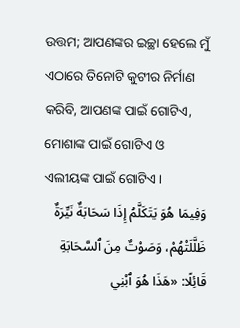ଉତ୍ତମ; ଆପଣଙ୍କର ଇଚ୍ଛା ହେଲେ ମୁଁ ଏଠାରେ ତିନୋଟି କୁଟୀର ନିର୍ମାଣ କରିବି, ଆପଣଙ୍କ ପାଇଁ ଗୋଟିଏ, ମୋଶାଙ୍କ ପାଇଁ ଗୋଟିଏ ଓ ଏଲୀୟଙ୍କ ପାଇଁ ଗୋଟିଏ।
وَفِيمَا هُوَ يَتَكَلَّمُ إِذَا سَحَابَةٌ نَيِّرَةٌ ظَلَّلَتْهُمْ، وَصَوْتٌ مِنَ ٱلسَّحَابَةِ قَائِلًا: «هَذَا هُوَ ٱبْنِي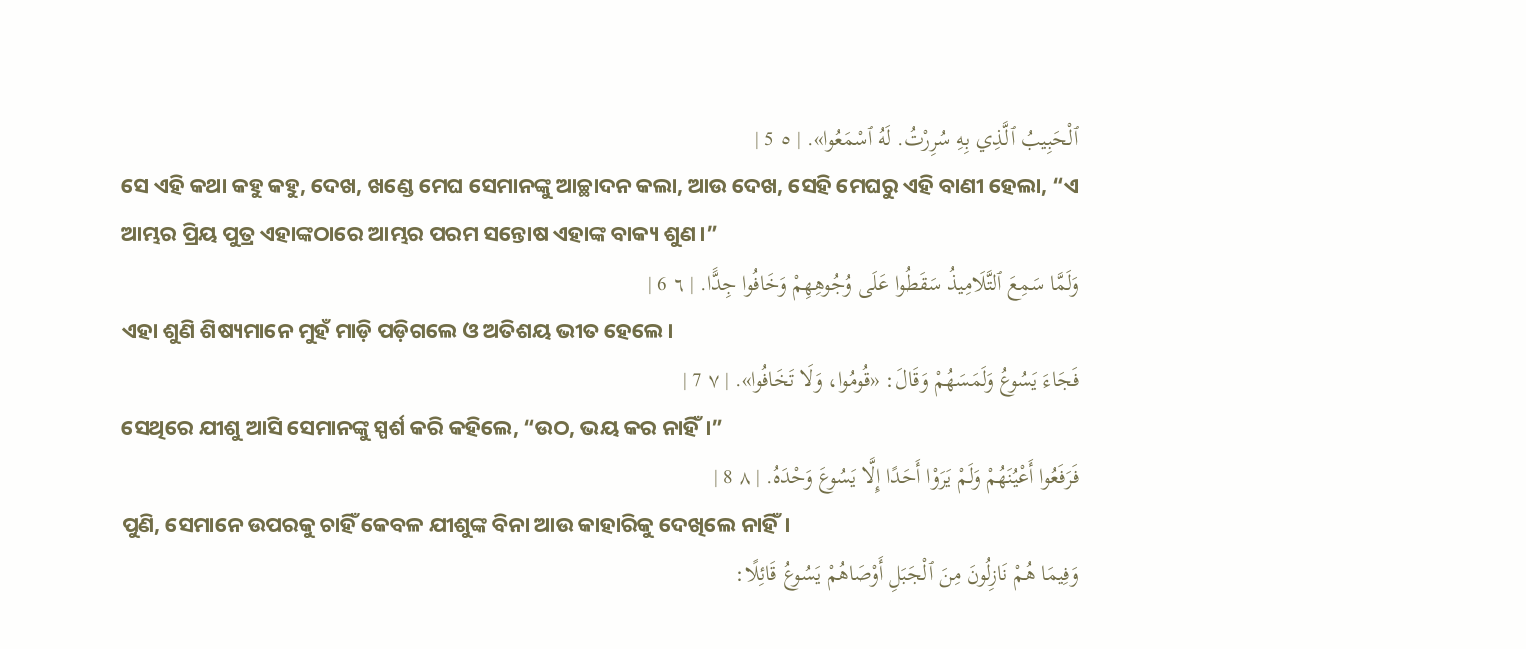ٱلْحَبِيبُ ٱلَّذِي بِهِ سُرِرْتُ. لَهُ ٱسْمَعُوا». | ٥ 5 |
ସେ ଏହି କଥା କହୁ କହୁ, ଦେଖ, ଖଣ୍ଡେ ମେଘ ସେମାନଙ୍କୁ ଆଚ୍ଛାଦନ କଲା, ଆଉ ଦେଖ, ସେହି ମେଘରୁ ଏହି ବାଣୀ ହେଲା, “ଏ ଆମ୍ଭର ପ୍ରିୟ ପୁତ୍ର ଏହାଙ୍କଠାରେ ଆମ୍ଭର ପରମ ସନ୍ତୋଷ ଏହାଙ୍କ ବାକ୍ୟ ଶୁଣ।”
وَلَمَّا سَمِعَ ٱلتَّلَامِيذُ سَقَطُوا عَلَى وُجُوهِهِمْ وَخَافُوا جِدًّا. | ٦ 6 |
ଏହା ଶୁଣି ଶିଷ୍ୟମାନେ ମୁହଁ ମାଡ଼ି ପଡ଼ିଗଲେ ଓ ଅତିଶୟ ଭୀତ ହେଲେ।
فَجَاءَ يَسُوعُ وَلَمَسَهُمْ وَقَالَ: «قُومُوا، وَلَا تَخَافُوا». | ٧ 7 |
ସେଥିରେ ଯୀଶୁ ଆସି ସେମାନଙ୍କୁ ସ୍ପର୍ଶ କରି କହିଲେ, “ଉଠ, ଭୟ କର ନାହିଁ।”
فَرَفَعُوا أَعْيُنَهُمْ وَلَمْ يَرَوْا أَحَدًا إِلَّا يَسُوعَ وَحْدَهُ. | ٨ 8 |
ପୁଣି, ସେମାନେ ଉପରକୁ ଚାହିଁ କେବଳ ଯୀଶୁଙ୍କ ବିନା ଆଉ କାହାରିକୁ ଦେଖିଲେ ନାହିଁ।
وَفِيمَا هُمْ نَازِلُونَ مِنَ ٱلْجَبَلِ أَوْصَاهُمْ يَسُوعُ قَائِلًا: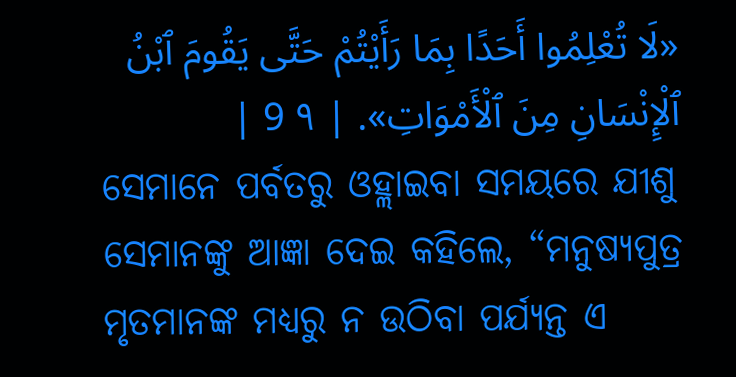«لَا تُعْلِمُوا أَحَدًا بِمَا رَأَيْتُمْ حَتَّى يَقُومَ ٱبْنُ ٱلْإِنْسَانِ مِنَ ٱلْأَمْوَاتِ». | ٩ 9 |
ସେମାନେ ପର୍ବତରୁ ଓହ୍ଲାଇବା ସମୟରେ ଯୀଶୁ ସେମାନଙ୍କୁ ଆଜ୍ଞା ଦେଇ କହିଲେ, “ମନୁଷ୍ୟପୁତ୍ର ମୃତମାନଙ୍କ ମଧ୍ୟରୁ ନ ଉଠିବା ପର୍ଯ୍ୟନ୍ତ ଏ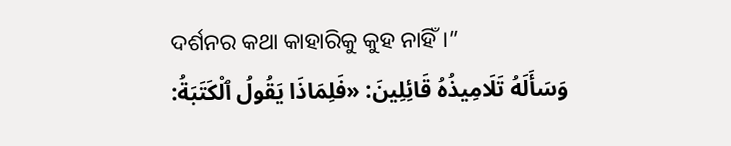ଦର୍ଶନର କଥା କାହାରିକୁ କୁହ ନାହିଁ।”
وَسَأَلَهُ تَلَامِيذُهُ قَائِلِينَ: «فَلِمَاذَا يَقُولُ ٱلْكَتَبَةُ: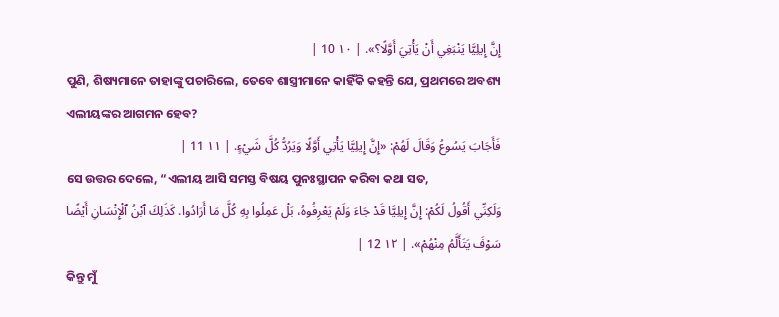إِنَّ إِيلِيَّا يَنْبَغِي أَنْ يَأْتِيَ أَوَّلًا؟». | ١٠ 10 |
ପୁଣି, ଶିଷ୍ୟମାନେ ତାହାଙ୍କୁ ପଚାରିଲେ, ତେବେ ଶାସ୍ତ୍ରୀମାନେ କାହିଁକି କହନ୍ତି ଯେ, ପ୍ରଥମରେ ଅବଶ୍ୟ ଏଲୀୟଙ୍କର ଆଗମନ ହେବ?
فَأَجَابَ يَسُوعُ وَقَالَ لَهُمْ: «إِنَّ إِيلِيَّا يَأْتِي أَوَّلًا وَيَرُدُّ كُلَّ شَيْءٍ. | ١١ 11 |
ସେ ଉତ୍ତର ଦେଲେ, “ଏଲୀୟ ଆସି ସମସ୍ତ ବିଷୟ ପୁନଃସ୍ଥାପନ କରିବା କଥା ସତ,
وَلَكِنِّي أَقُولُ لَكُمْ: إِنَّ إِيلِيَّا قَدْ جَاءَ وَلَمْ يَعْرِفُوهُ، بَلْ عَمِلُوا بِهِ كُلَّ مَا أَرَادُوا. كَذَلِكَ ٱبْنُ ٱلْإِنْسَانِ أَيْضًا سَوْفَ يَتَأَلَّمُ مِنْهُمْ». | ١٢ 12 |
କିନ୍ତୁ ମୁଁ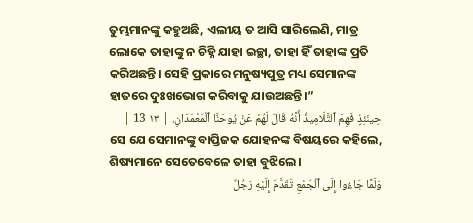ତୁମ୍ଭମାନଙ୍କୁ କହୁଅଛି, ଏଲୀୟ ତ ଆସି ସାରିଲେଣି, ମାତ୍ର ଲୋକେ ତାହାଙ୍କୁ ନ ଚିହ୍ନି ଯାହା ଇଚ୍ଛା, ତାହା ହିଁ ତାହାଙ୍କ ପ୍ରତି କରିଅଛନ୍ତି। ସେହି ପ୍ରକାରେ ମନୁଷ୍ୟପୁତ୍ର ମଧ୍ୟ ସେମାନଙ୍କ ହାତରେ ଦୁଃଖଭୋଗ କରିବାକୁ ଯାଉଅଛନ୍ତି।”
حِينَئِذٍ فَهِمَ ٱلتَّلَامِيذُ أَنَّهُ قَالَ لَهُمْ عَنْ يُوحَنَّا ٱلْمَعْمَدَانِ. | ١٣ 13 |
ସେ ଯେ ସେମାନଙ୍କୁ ବାପ୍ତିଜକ ଯୋହନଙ୍କ ବିଷୟରେ କହିଲେ, ଶିଷ୍ୟମାନେ ସେତେବେଳେ ତାହା ବୁଝିଲେ।
وَلَمَّا جَاءُوا إِلَى ٱلْجَمْعِ تَقَدَّمَ إِلَيْهِ رَجُلٌ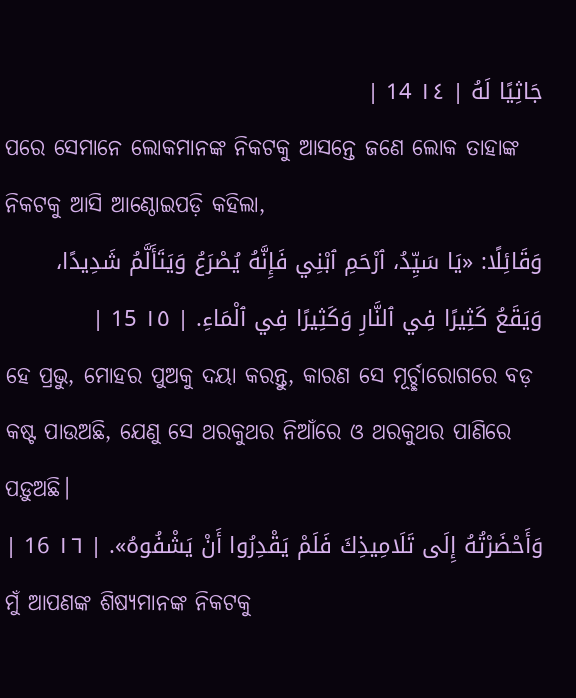جَاثِيًا لَهُ | ١٤ 14 |
ପରେ ସେମାନେ ଲୋକମାନଙ୍କ ନିକଟକୁ ଆସନ୍ତେ ଜଣେ ଲୋକ ତାହାଙ୍କ ନିକଟକୁ ଆସି ଆଣ୍ଠୋଇପଡ଼ି କହିଲା,
وَقَائِلًا: «يَا سَيِّدُ، ٱرْحَمِ ٱبْنِي فَإِنَّهُ يُصْرَعُ وَيَتَأَلَّمُ شَدِيدًا، وَيَقَعُ كَثِيرًا فِي ٱلنَّارِ وَكَثِيرًا فِي ٱلْمَاءِ. | ١٥ 15 |
ହେ ପ୍ରଭୁ, ମୋହର ପୁଅକୁ ଦୟା କରନ୍ତୁ, କାରଣ ସେ ମୂର୍ଚ୍ଛାରୋଗରେ ବଡ଼ କଷ୍ଟ ପାଉଅଛି, ଯେଣୁ ସେ ଥରକୁଥର ନିଆଁରେ ଓ ଥରକୁଥର ପାଣିରେ ପଡ଼ୁଅଛି।
وَأَحْضَرْتُهُ إِلَى تَلَامِيذِكَ فَلَمْ يَقْدِرُوا أَنْ يَشْفُوهُ». | ١٦ 16 |
ମୁଁ ଆପଣଙ୍କ ଶିଷ୍ୟମାନଙ୍କ ନିକଟକୁ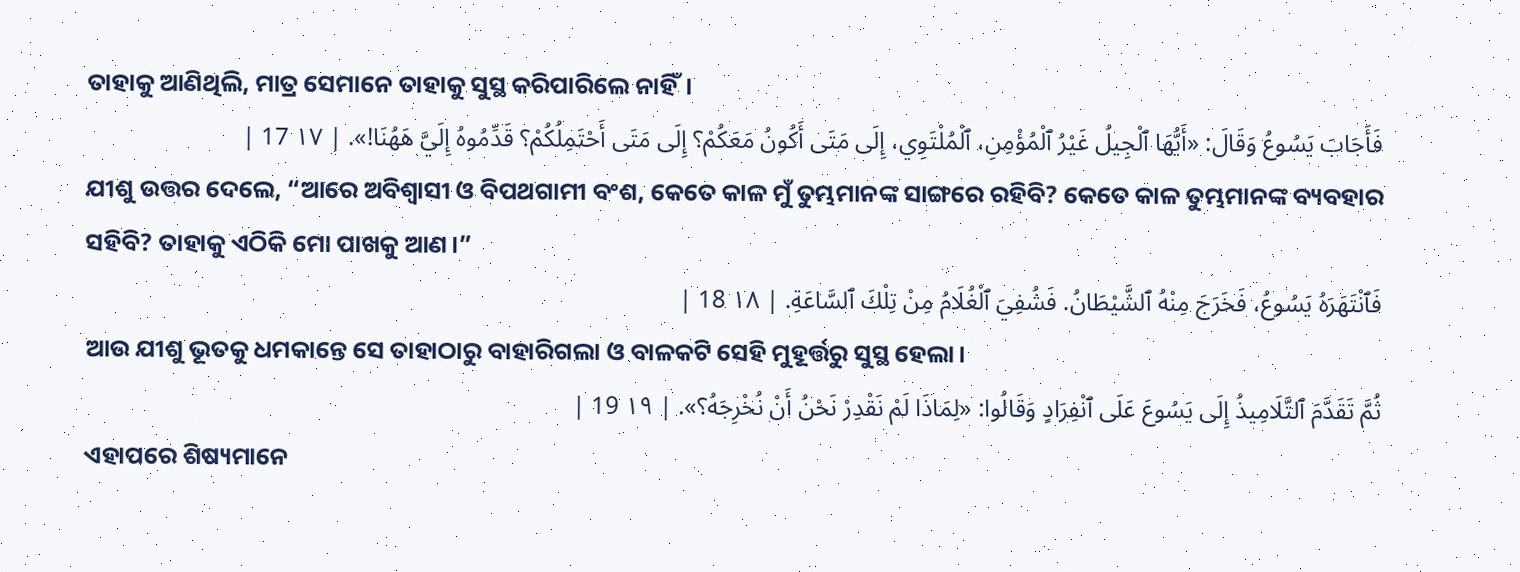ତାହାକୁ ଆଣିଥିଲି, ମାତ୍ର ସେମାନେ ତାହାକୁ ସୁସ୍ଥ କରିପାରିଲେ ନାହିଁ।
فَأَجَابَ يَسُوعُ وَقَالَ: «أَيُّهَا ٱلْجِيلُ غَيْرُ ٱلْمُؤْمِنِ، ٱلْمُلْتَوِي، إِلَى مَتَى أَكُونُ مَعَكُمْ؟ إِلَى مَتَى أَحْتَمِلُكُمْ؟ قَدِّمُوهُ إِلَيَّ هَهُنَا!». | ١٧ 17 |
ଯୀଶୁ ଉତ୍ତର ଦେଲେ, “ଆରେ ଅବିଶ୍ୱାସୀ ଓ ବିପଥଗାମୀ ବଂଶ, କେତେ କାଳ ମୁଁ ତୁମ୍ଭମାନଙ୍କ ସାଙ୍ଗରେ ରହିବି? କେତେ କାଳ ତୁମ୍ଭମାନଙ୍କ ବ୍ୟବହାର ସହିବି? ତାହାକୁ ଏଠିକି ମୋ ପାଖକୁ ଆଣ।”
فَٱنْتَهَرَهُ يَسُوعُ، فَخَرَجَ مِنْهُ ٱلشَّيْطَانُ. فَشُفِيَ ٱلْغُلَامُ مِنْ تِلْكَ ٱلسَّاعَةِ. | ١٨ 18 |
ଆଉ ଯୀଶୁ ଭୂତକୁ ଧମକାନ୍ତେ ସେ ତାହାଠାରୁ ବାହାରିଗଲା ଓ ବାଳକଟି ସେହି ମୁହୂର୍ତ୍ତରୁ ସୁସ୍ଥ ହେଲା।
ثُمَّ تَقَدَّمَ ٱلتَّلَامِيذُ إِلَى يَسُوعَ عَلَى ٱنْفِرَادٍ وَقَالُوا: «لِمَاذَا لَمْ نَقْدِرْ نَحْنُ أَنْ نُخْرِجَهُ؟». | ١٩ 19 |
ଏହାପରେ ଶିଷ୍ୟମାନେ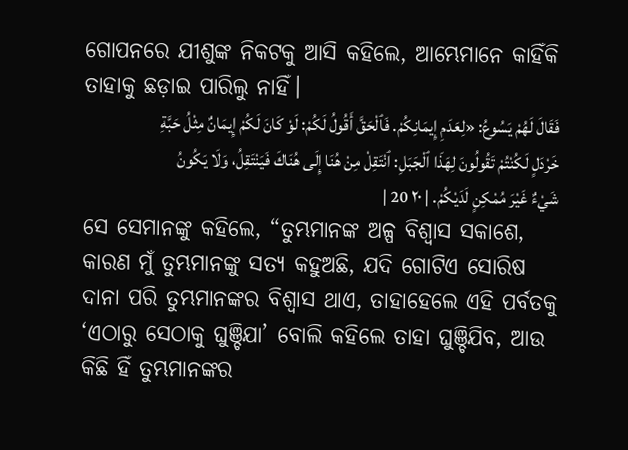ଗୋପନରେ ଯୀଶୁଙ୍କ ନିକଟକୁ ଆସି କହିଲେ, ଆମ୍ଭେମାନେ କାହିଁକି ତାହାକୁ ଛଡ଼ାଇ ପାରିଲୁ ନାହିଁ।
فَقَالَ لَهُمْ يَسُوعُ: «لِعَدَمِ إِيمَانِكُمْ. فَٱلْحَقَّ أَقُولُ لَكُمْ: لَوْ كَانَ لَكُمْ إِيمَانٌ مِثْلُ حَبَّةِ خَرْدَلٍ لَكُنْتُمْ تَقُولُونَ لِهَذَا ٱلْجَبَلِ: ٱنْتَقِلْ مِنْ هُنَا إِلَى هُنَاكَ فَيَنْتَقِلُ، وَلَا يَكُونُ شَيْءٌ غَيْرَ مُمْكِنٍ لَدَيْكُمْ. | ٢٠ 20 |
ସେ ସେମାନଙ୍କୁ କହିଲେ, “ତୁମ୍ଭମାନଙ୍କ ଅଳ୍ପ ବିଶ୍ୱାସ ସକାଶେ, କାରଣ ମୁଁ ତୁମ୍ଭମାନଙ୍କୁ ସତ୍ୟ କହୁଅଛି, ଯଦି ଗୋଟିଏ ସୋରିଷ ଦାନା ପରି ତୁମ୍ଭମାନଙ୍କର ବିଶ୍ୱାସ ଥାଏ, ତାହାହେଲେ ଏହି ପର୍ବତକୁ ‘ଏଠାରୁ ସେଠାକୁ ଘୁଞ୍ଚିଯା’ ବୋଲି କହିଲେ ତାହା ଘୁଞ୍ଚିଯିବ, ଆଉ କିଛି ହିଁ ତୁମ୍ଭମାନଙ୍କର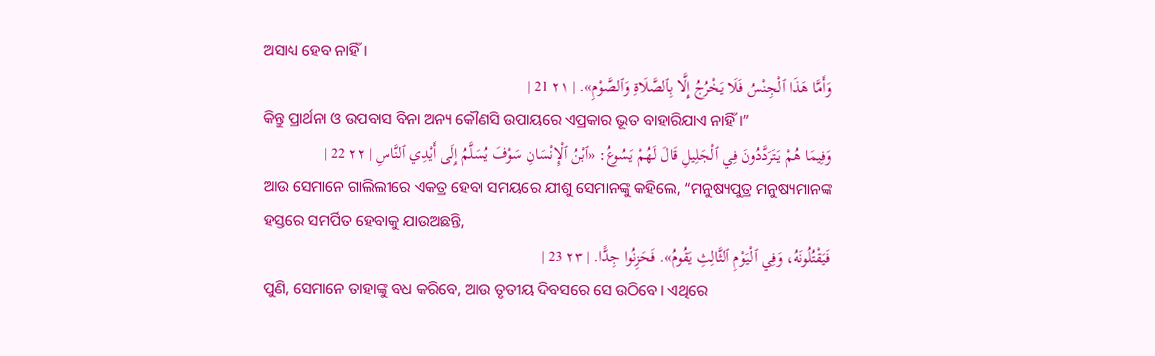ଅସାଧ୍ୟ ହେବ ନାହିଁ।
وَأَمَّا هَذَا ٱلْجِنْسُ فَلَا يَخْرُجُ إِلَّا بِٱلصَّلَاةِ وَٱلصَّوْمِ». | ٢١ 21 |
କିନ୍ତୁ ପ୍ରାର୍ଥନା ଓ ଉପବାସ ବିନା ଅନ୍ୟ କୌଣସି ଉପାୟରେ ଏପ୍ରକାର ଭୂତ ବାହାରିଯାଏ ନାହିଁ।”
وَفِيمَا هُمْ يَتَرَدَّدُونَ فِي ٱلْجَلِيلِ قَالَ لَهُمْ يَسُوعُ: «ٱبْنُ ٱلْإِنْسَانِ سَوْفَ يُسَلَّمُ إِلَى أَيْدِي ٱلنَّاسِ | ٢٢ 22 |
ଆଉ ସେମାନେ ଗାଲିଲୀରେ ଏକତ୍ର ହେବା ସମୟରେ ଯୀଶୁ ସେମାନଙ୍କୁ କହିଲେ, “ମନୁଷ୍ୟପୁତ୍ର ମନୁଷ୍ୟମାନଙ୍କ ହସ୍ତରେ ସମର୍ପିତ ହେବାକୁ ଯାଉଅଛନ୍ତି,
فَيَقْتُلُونَهُ، وَفِي ٱلْيَوْمِ ٱلثَّالِثِ يَقُومُ». فَحَزِنُوا جِدًّا. | ٢٣ 23 |
ପୁଣି, ସେମାନେ ତାହାଙ୍କୁ ବଧ କରିବେ, ଆଉ ତୃତୀୟ ଦିବସରେ ସେ ଉଠିବେ। ଏଥିରେ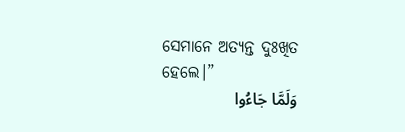ସେମାନେ ଅତ୍ୟନ୍ତ ଦୁଃଖିତ ହେଲେ।”
وَلَمَّا جَاءُوا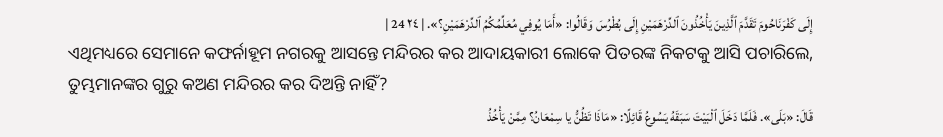إِلَى كَفْرَنَاحُومَ تَقَدَّمَ ٱلَّذِينَ يَأْخُذُونَ ٱلدِّرْهَمَيْنِ إِلَى بُطْرُسَ وَقَالُوا: «أَمَا يُوفِي مُعَلِّمُكُمُ ٱلدِّرْهَمَيْنِ؟». | ٢٤ 24 |
ଏଥିମଧ୍ୟରେ ସେମାନେ କଫର୍ନାହୂମ ନଗରକୁ ଆସନ୍ତେ ମନ୍ଦିରର କର ଆଦାୟକାରୀ ଲୋକେ ପିତରଙ୍କ ନିକଟକୁ ଆସି ପଚାରିଲେ, ତୁମ୍ଭମାନଙ୍କର ଗୁରୁ କଅଣ ମନ୍ଦିରର କର ଦିଅନ୍ତି ନାହିଁ?
قَالَ: «بَلَى». فَلَمَّا دَخَلَ ٱلْبَيْتَ سَبَقَهُ يَسُوعُ قَائِلًا: «مَاذَا تَظُنُّ يا سِمْعَانُ؟ مِمَّنْ يَأْخُذُ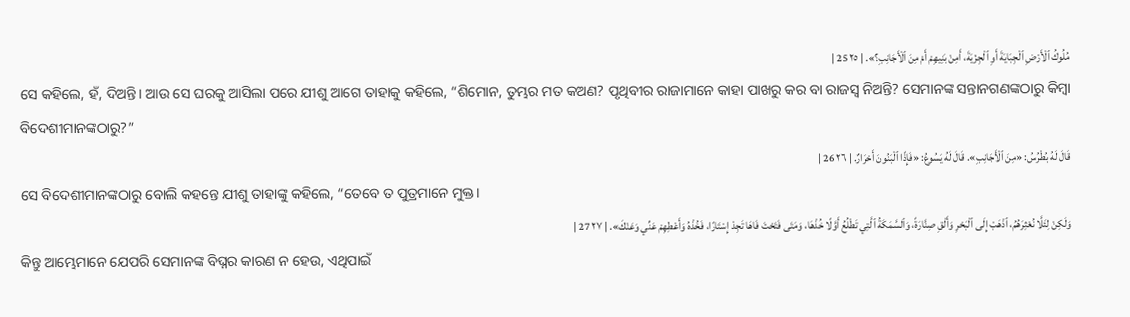مُلُوكُ ٱلْأَرْضِ ٱلْجِبَايَةَ أَوِ ٱلْجِزْيَةَ، أَمِنْ بَنِيهِمْ أَمْ مِنَ ٱلْأَجَانِبِ؟». | ٢٥ 25 |
ସେ କହିଲେ, ହଁ, ଦିଅନ୍ତି। ଆଉ ସେ ଘରକୁ ଆସିଲା ପରେ ଯୀଶୁ ଆଗେ ତାହାକୁ କହିଲେ, “ଶିମୋନ, ତୁମ୍ଭର ମତ କଅଣ? ପୃଥିବୀର ରାଜାମାନେ କାହା ପାଖରୁ କର ବା ରାଜସ୍ୱ ନିଅନ୍ତି? ସେମାନଙ୍କ ସନ୍ତାନଗଣଙ୍କଠାରୁ କିମ୍ବା ବିଦେଶୀମାନଙ୍କଠାରୁ?”
قَالَ لَهُ بُطْرُسُ: «مِنَ ٱلْأَجَانِبِ». قَالَ لَهُ يَسُوعُ: «فَإِذًا ٱلْبَنُونَ أَحْرَارٌ. | ٢٦ 26 |
ସେ ବିଦେଶୀମାନଙ୍କଠାରୁ ବୋଲି କହନ୍ତେ ଯୀଶୁ ତାହାଙ୍କୁ କହିଲେ, “ତେବେ ତ ପୁତ୍ରମାନେ ମୁକ୍ତ।
وَلَكِنْ لِئَلَّا نُعْثِرَهُمُ، ٱذْهَبْ إِلَى ٱلْبَحْرِ وَأَلْقِ صِنَّارَةً، وَٱلسَّمَكَةُ ٱلَّتِي تَطْلُعُ أَوَّلًا خُذْهَا، وَمَتَى فَتَحْتَ فَاهَا تَجِدْ إِسْتَارًا، فَخُذْهُ وَأَعْطِهِمْ عَنِّي وَعَنْكَ». | ٢٧ 27 |
କିନ୍ତୁ ଆମ୍ଭେମାନେ ଯେପରି ସେମାନଙ୍କ ବିଘ୍ନର କାରଣ ନ ହେଉ, ଏଥିପାଇଁ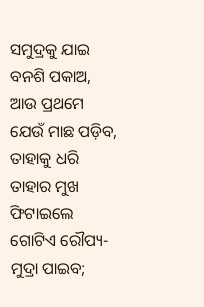ସମୁଦ୍ରକୁ ଯାଇ ବନଶି ପକାଅ, ଆଉ ପ୍ରଥମେ ଯେଉଁ ମାଛ ପଡ଼ିବ, ତାହାକୁ ଧରି ତାହାର ମୁଖ ଫିଟାଇଲେ ଗୋଟିଏ ରୌପ୍ୟ-ମୁଦ୍ରା ପାଇବ;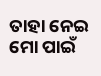ତାହା ନେଇ ମୋ ପାଇଁ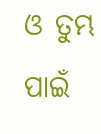ଓ ତୁମ୍ଭ ପାଇଁ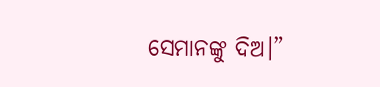ସେମାନଙ୍କୁ ଦିଅ।”